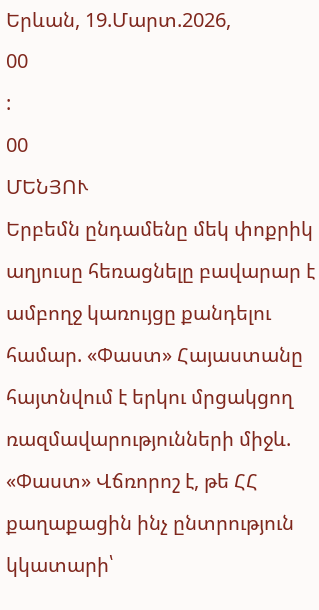Երևան, 19.Մարտ.2026,
00
:
00
ՄԵՆՅՈՒ
Երբեմն ընդամենը մեկ փոքրիկ աղյուսը հեռացնելը բավարար է ամբողջ կառույցը քանդելու համար. «Փաստ» Հայաստանը հայտնվում է երկու մրցակցող ռազմավարությունների միջև. «Փաստ» Վճռորոշ է, թե ՀՀ քաղաքացին ինչ ընտրություն կկատարի՝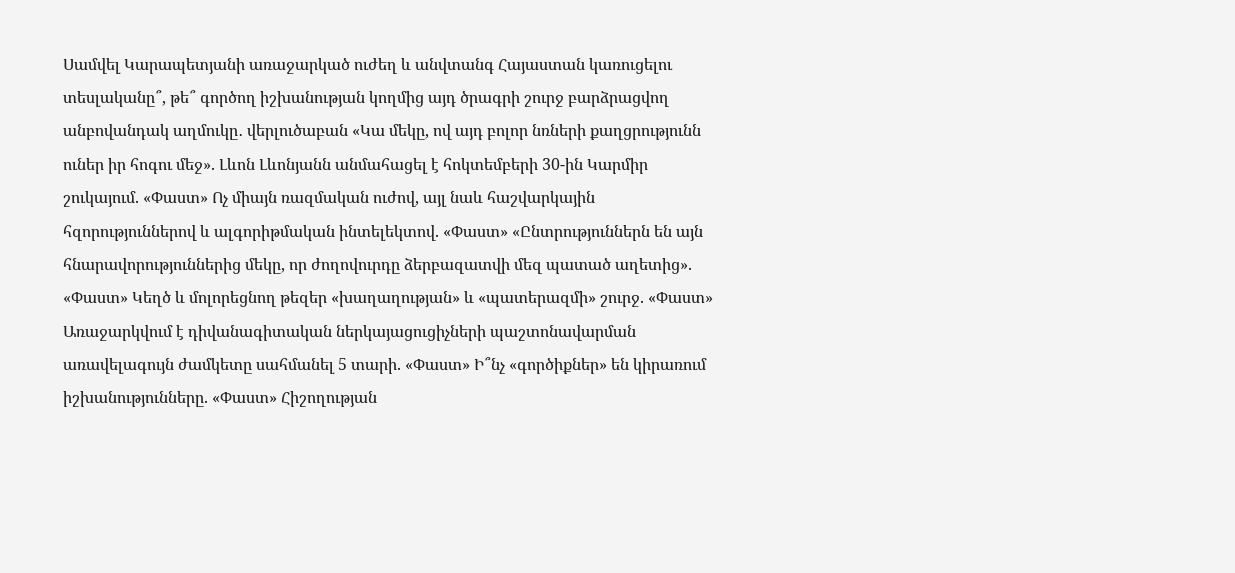Սամվել Կարապետյանի առաջարկած ուժեղ և անվտանգ Հայաստան կառուցելու տեսլականը՞, թե՞ գործող իշխանության կողմից այդ ծրագրի շուրջ բարձրացվող անբովանդակ աղմուկը․ վերլուծաբան «Կա մեկը, ով այդ բոլոր նռների քաղցրությունն ուներ իր հոգու մեջ». Լևոն Լևոնյանն անմահացել է հոկտեմբերի 30-ին Կարմիր շուկայում. «Փաստ» Ոչ միայն ռազմական ուժով, այլ նաև հաշվարկային հզորություններով և ալգորիթմական ինտելեկտով. «Փաստ» «Ընտրություններն են այն հնարավորություններից մեկը, որ ժողովուրդը ձերբազատվի մեզ պատած աղետից». «Փաստ» Կեղծ և մոլորեցնող թեզեր «խաղաղության» և «պատերազմի» շուրջ. «Փաստ» Առաջարկվում է դիվանագիտական ներկայացուցիչների պաշտոնավարման առավելագույն ժամկետը սահմանել 5 տարի. «Փաստ» Ի՞նչ «գործիքներ» են կիրառում իշխանությունները. «Փաստ» Հիշողության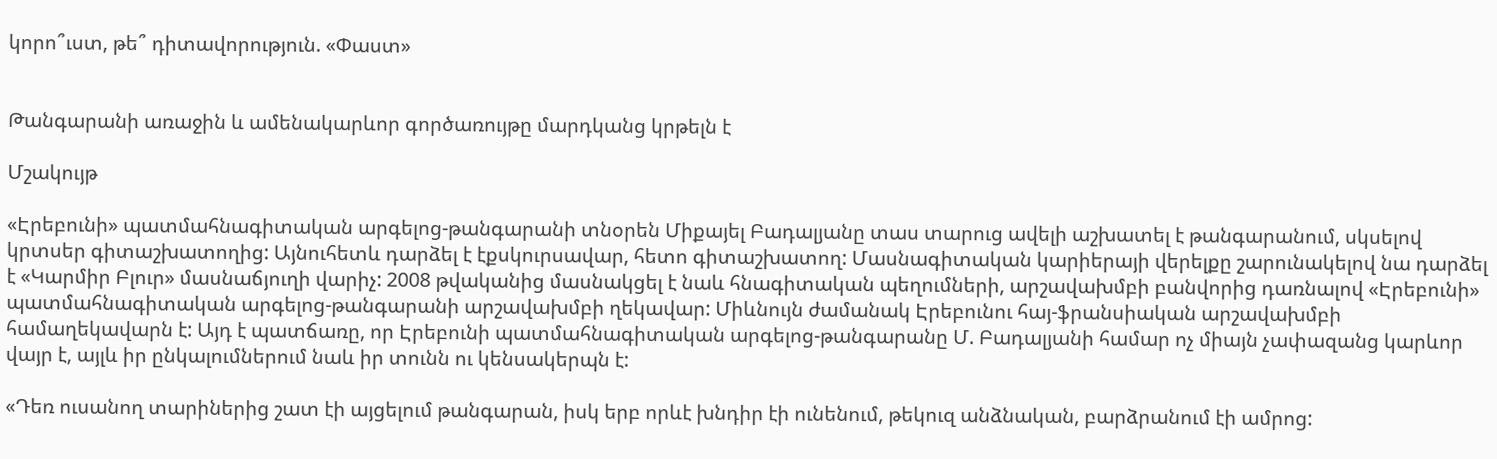կորո՞ւստ, թե՞ դիտավորություն. «Փաստ»


Թանգարանի առաջին և ամենակարևոր գործառույթը մարդկանց կրթելն է

Մշակույթ

«Էրեբունի» պատմահնագիտական արգելոց-թանգարանի տնօրեն Միքայել Բադալյանը տաս տարուց ավելի աշխատել է թանգարանում, սկսելով կրտսեր գիտաշխատողից: Այնուհետև դարձել է էքսկուրսավար, հետո գիտաշխատող: Մասնագիտական կարիերայի վերելքը շարունակելով նա դարձել է «Կարմիր Բլուր» մասնաճյուղի վարիչ: 2008 թվականից մասնակցել է նաև հնագիտական պեղումների, արշավախմբի բանվորից դառնալով «Էրեբունի» պատմահնագիտական արգելոց-թանգարանի արշավախմբի ղեկավար: Միևնույն ժամանակ Էրեբունու հայ-ֆրանսիական արշավախմբի համաղեկավարն է: Այդ է պատճառը, որ Էրեբունի պատմահնագիտական արգելոց-թանգարանը Մ. Բադալյանի համար ոչ միայն չափազանց կարևոր վայր է, այլև իր ընկալումներում նաև իր տունն ու կենսակերպն է:

«Դեռ ուսանող տարիներից շատ էի այցելում թանգարան, իսկ երբ որևէ խնդիր էի ունենում, թեկուզ անձնական, բարձրանում էի ամրոց: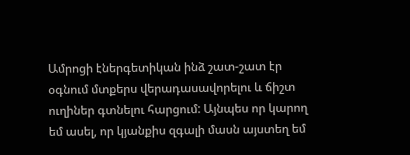Ամրոցի էներգետիկան ինձ շատ-շատ էր օգնում մտքերս վերադասավորելու և ճիշտ ուղիներ գտնելու հարցում: Այնպես որ կարող եմ ասել, որ կյանքիս զգալի մասն այստեղ եմ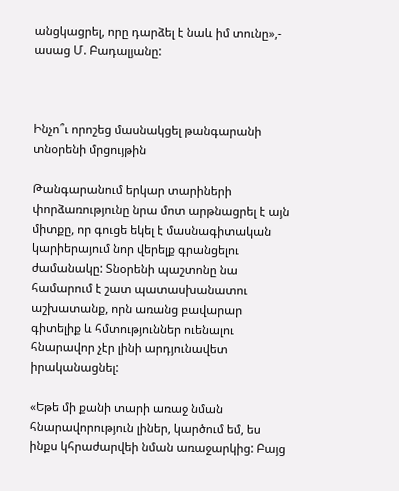անցկացրել, որը դարձել է նաև իմ տունը»,- ասաց Մ. Բադալյանը:



Ինչո՞ւ որոշեց մասնակցել թանգարանի տնօրենի մրցույթին

Թանգարանում երկար տարիների փորձառությունը նրա մոտ արթնացրել է այն միտքը, որ գուցե եկել է մասնագիտական կարիերայում նոր վերելք գրանցելու ժամանակը: Տնօրենի պաշտոնը նա համարում է շատ պատասխանատու աշխատանք, որն առանց բավարար գիտելիք և հմտություններ ուենալու հնարավոր չէր լինի արդյունավետ իրականացնել:

«Եթե մի քանի տարի առաջ նման հնարավորություն լիներ, կարծում եմ, ես ինքս կհրաժարվեի նման առաջարկից: Բայց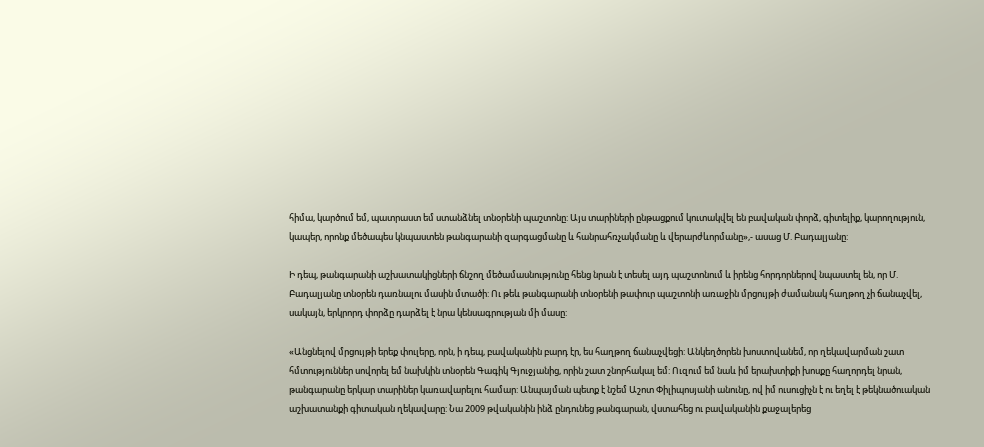հիմա, կարծում եմ, պատրաստ եմ ստանձնել տնօրենի պաշտոնը: Այս տարիների ընթացքում կուտակվել են բավական փորձ, գիտելիք, կարողություն, կապեր, որոնք մեծապես կնպաստեն թանգարանի զարգացմանը և հանրահռչակմանը և վերարժևորմանը»,- ասաց Մ. Բադալյանը:

Ի դեպ, թանգարանի աշխատակիցների ճնշող մեծամասնությունը հենց նրան է տեսել այդ պաշտոնում և իրենց հորդորներով նպաստել են, որ Մ. Բադալյանը տնօրեն դառնալու մասին մտածի: Ու թեև թանգարանի տնօրենի թափուր պաշտոնի առաջին մրցույթի ժամանակ հաղթող չի ճանաչվել, սակայն, երկրորդ փորձը դարձել է նրա կենսագրության մի մասը:

«Անցնելով մրցույթի երեք փուլերը, որն, ի դեպ, բավականին բարդ էր, ես հաղթող ճանաչվեցի: Անկեղծորեն խոստովանեմ, որ ղեկավարման շատ հմտություններ սովորել եմ նախկին տնօրեն Գագիկ Գյուջյանից, որին շատ շնորհակալ եմ: Ուզում եմ նաև իմ երախտիքի խոսքը հաղորդել նրան, թանգարանը երկար տարիներ կառավարելու համար: Անպայման պետք է նշեմ Աշոտ Փիլիպոսյանի անունը, ով իմ ուսուցիչն է ու եղել է թեկնածուական աշխատանքի գիտական ղեկավարը: Նա 2009 թվականին ինձ ընդունեց թանգարան, վստահեց ու բավականին քաջալերեց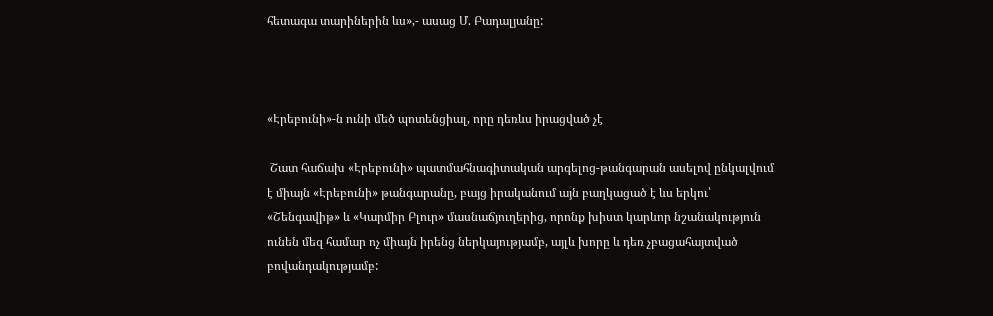հետագա տարիներին ևս»,- ասաց Մ. Բադալյանը:



«Էրեբունի»-ն ունի մեծ պոտենցիալ, որը դեռևս իրացված չէ

 Շատ հաճախ «Էրեբունի» պատմահնագիտական արգելոց-թանգարան ասելով ընկալվում է միայն «Էրեբունի» թանգարանը, բայց իրականում այն բաղկացած է ևս երկու՝ «Շենգավիթ» և «Կարմիր Բլուր» մասնաճյուղերից, որոնք խիստ կարևոր նշանակություն ունեն մեզ համար ոչ միայն իրենց ներկայությամբ, այլև խորը և դեռ չբացահայտված բովանդակությամբ: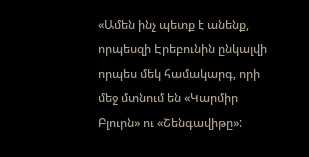«Ամեն ինչ պետք է անենք, որպեսզի Էրեբունին ընկալվի որպես մեկ համակարգ, որի մեջ մտնում են «Կարմիր Բլուրն» ու «Շենգավիթը»: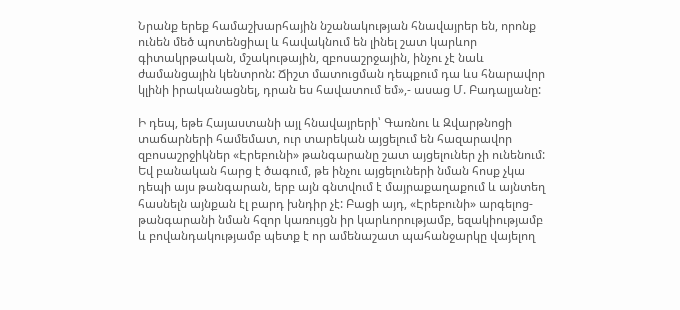Նրանք երեք համաշխարհային նշանակության հնավայրեր են, որոնք ունեն մեծ պոտենցիալ և հավակնում են լինել շատ կարևոր գիտակրթական, մշակութային, զբոսաշրջային, ինչու չէ նաև ժամանցային կենտրոն: Ճիշտ մատուցման դեպքում դա ևս հնարավոր կլինի իրականացնել, դրան ես հավատում եմ»,- ասաց Մ. Բադալյանը:

Ի դեպ, եթե Հայաստանի այլ հնավայրերի՝ Գառնու և Զվարթնոցի տաճարների համեմատ, ուր տարեկան այցելում են հազարավոր զբոսաշրջիկներ «Էրեբունի» թանգարանը շատ այցելուներ չի ունենում: Եվ բանական հարց է ծագում, թե ինչու այցելուների նման հոսք չկա դեպի այս թանգարան, երբ այն գնտվում է մայրաքաղաքում և այնտեղ հասնելն այնքան էլ բարդ խնդիր չէ: Բացի այդ, «Էրեբունի» արգելոց-թանգարանի նման հզոր կառույցն իր կարևորությամբ, եզակիությամբ և բովանդակությամբ պետք է որ ամենաշատ պահանջարկը վայելող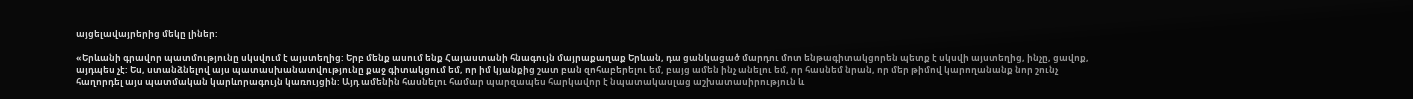այցելավայրերից մեկը լիներ:

«Երևանի գրավոր պատմությունը սկսվում է այստեղից: Երբ մենք ասում ենք Հայաստանի հնագույն մայրաքաղաք Երևան, դա ցանկացած մարդու մոտ ենթագիտակցորեն պետք է սկսվի այստեղից, ինչը, ցավոք, այդպես չէ: Ես, ստանձնելով այս պատասխանատվությունը քաջ գիտակցում եմ, որ իմ կյանքից շատ բան զոհաբերելու եմ, բայց ամեն ինչ անելու եմ, որ հասնեմ նրան, որ մեր թիմով կարողանանք նոր շունչ հաղորդել այս պատմական կարևորագույն կառույցին: Այդ ամենին հասնելու համար պարզապես հարկավոր է նպատակասլաց աշխատասիրություն և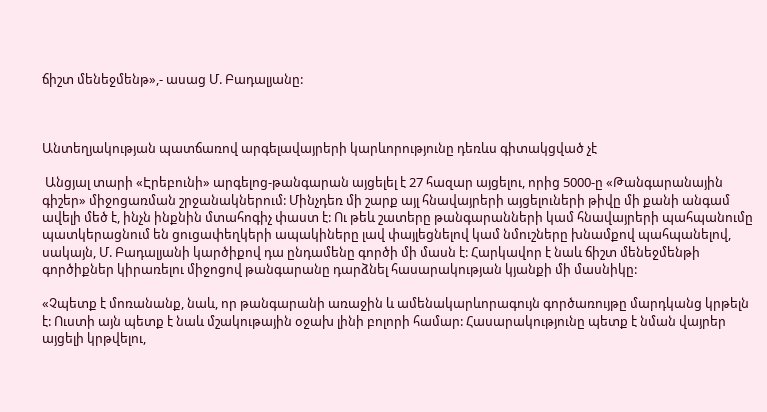ճիշտ մենեջմենթ»,- ասաց Մ. Բադալյանը:



Անտեղյակության պատճառով արգելավայրերի կարևորությունը դեռևս գիտակցված չէ

 Անցյալ տարի «Էրեբունի» արգելոց-թանգարան այցելել է 27 հազար այցելու, որից 5000-ը «Թանգարանային գիշեր» միջոցառման շրջանակներում: Մինչդեռ մի շարք այլ հնավայրերի այցելուների թիվը մի քանի անգամ ավելի մեծ է, ինչն ինքնին մտահոգիչ փաստ է: Ու թեև շատերը թանգարանների կամ հնավայրերի պահպանումը պատկերացնում են ցուցափեղկերի ապակիները լավ փայլեցնելով կամ նմուշները խնամքով պահպանելով, սակայն, Մ. Բադալյանի կարծիքով դա ընդամենը գործի մի մասն է: Հարկավոր է նաև ճիշտ մենեջմենթի գործիքներ կիրառելու միջոցով թանգարանը դարձնել հասարակության կյանքի մի մասնիկը:

«Չպետք է մոռանանք, նաև, որ թանգարանի առաջին և ամենակարևորագույն գործառույթը մարդկանց կրթելն է: Ուստի այն պետք է նաև մշակութային օջախ լինի բոլորի համար: Հասարակությունը պետք է նման վայրեր այցելի կրթվելու,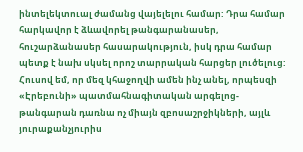ինտելեկտուալ ժամանց վայելելու համար: Դրա համար հարկավոր է ձևավորել թանգարանասեր, հուշարձանասեր հասարակություն, իսկ դրա համար պետք է նախ սկսել որոշ տարրական հարցեր լուծելուց: Հուսով եմ, որ մեզ կհաջողվի ամեն ինչ անել, որպեսզի «Էրեբունի» պատմահնագիտական արգելոց-թանգարան դառնա ոչ միայն զբոսաշրջիկների, այլև յուրաքանչյուրիս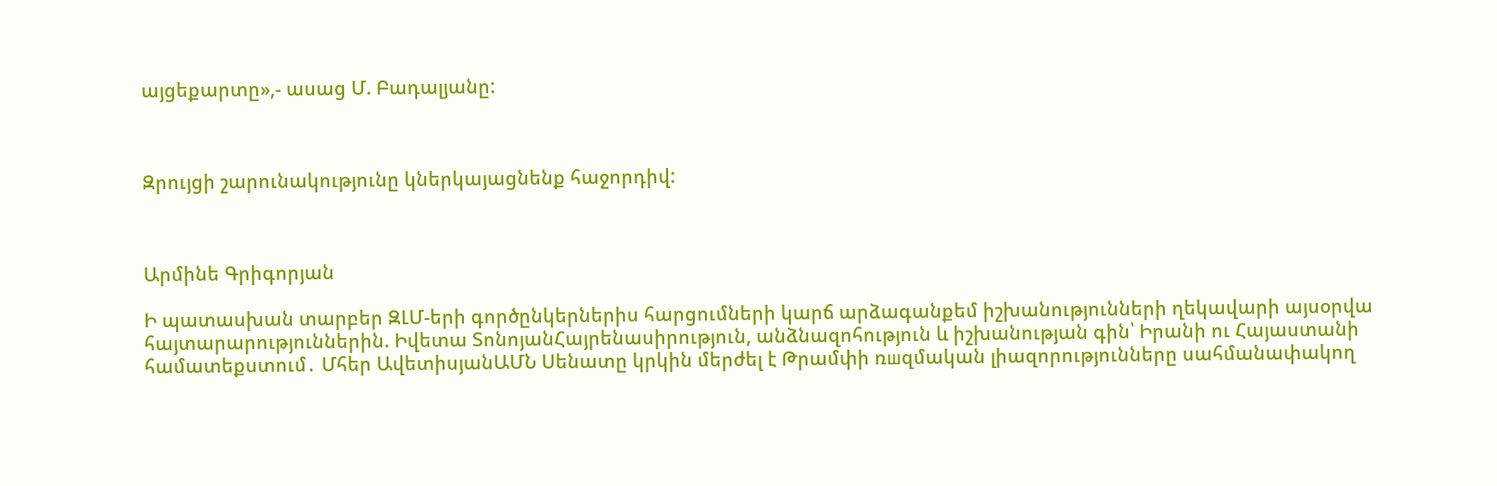այցեքարտը»,- ասաց Մ. Բադալյանը:



Զրույցի շարունակությունը կներկայացնենք հաջորդիվ:



Արմինե Գրիգորյան

Ի պատասխան տարբեր ԶԼՄ-երի գործընկերներիս հարցումների կարճ արձագանքեմ իշխանությունների ղեկավարի այսօրվա հայտարարություններին. Իվետա ՏոնոյանՀայրենասիրություն, անձնազոհություն և իշխանության գին՝ Իրանի ու Հայաստանի համատեքստում․ Մհեր ԱվետիսյանԱՄՆ Սենատը կրկին մերժել է Թրամփի ռшզմական լիազորությունները սահմանափակող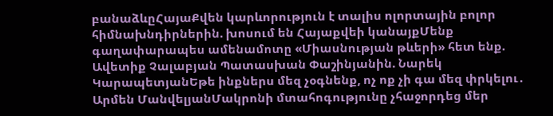բանաձևըՀայաՔվեն կարևորություն է տալիս ոլորտային բոլոր հիմնախնդիրներին. խոսում են Հայաքվեի կանայքՄենք գաղափարապես ամենամոտը «Միասնության թևերի» հետ ենք. Ավետիք Չալաբյան Պատասխան Փաշինյանին. Նարեկ ԿարապետյանԵթե ինքներս մեզ չօգնենք, ոչ ոք չի գա մեզ փրկելու․ Արմեն ՄանվելյանՄակրոնի մտահոգությունը չհաջորդեց մեր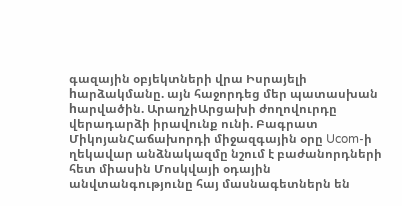գազային օբյեկտների վրա Իսրայելի hարձակմանը. այն հաջորդեց մեր պատասխան hարվածին. ԱրաղչիԱրցախի ժողովուրդը վերադարձի իրավունք ունի. Բագրատ ՄիկոյանՀաճախորդի միջազգային օրը Ucom-ի ղեկավար անձնակազմը նշում է բաժանորդների հետ միասին Մոսկվայի օդային անվտանգությունը հայ մասնագետներն են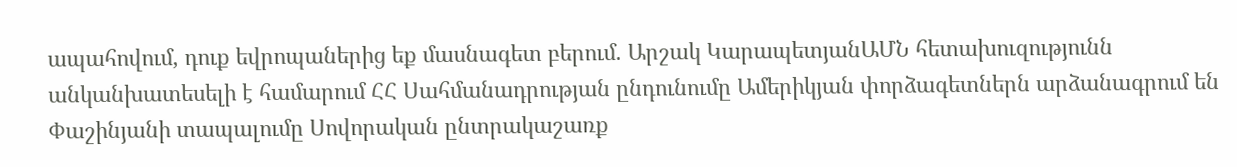ապահովում, դուք եվրոպաներից եք մասնագետ բերում. Արշակ ԿարապետյանԱՄՆ հետախուզությունն անկանխատեսելի է համարում ՀՀ Սահմանադրության ընդունումը Ամերիկյան փորձագետներն արձանագրում են Փաշինյանի տապալումը Սովորական ընտրակաշառք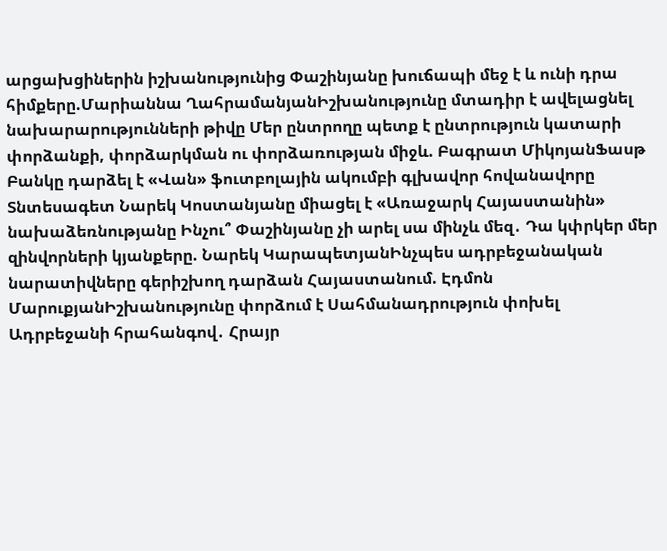արցախցիներին իշխանությունից Փաշինյանը խուճապի մեջ է և ունի դրա հիմքերը.Մարիաննա ՂահրամանյանԻշխանությունը մտադիր է ավելացնել նախարարությունների թիվը Մեր ընտրողը պետք է ընտրություն կատարի փորձանքի, փորձարկման ու փորձառության միջև. Բագրատ ՄիկոյանՖասթ Բանկը դարձել է «Վան» ֆուտբոլային ակումբի գլխավոր հովանավորը Տնտեսագետ Նարեկ Կոստանյանը միացել է «Առաջարկ Հայաստանին» նախաձեռնությանը Ինչու՞ Փաշինյանը չի արել սա մինչև մեզ․ Դա կփրկեր մեր զինվորների կյանքերը. Նարեկ ԿարապետյանԻնչպես ադրբեջանական նարատիվները գերիշխող դարձան Հայաստանում. Էդմոն ՄարուքյանԻշխանությունը փորձում է Սահմանադրություն փոխել Ադրբեջանի հրահանգով․ Հրայր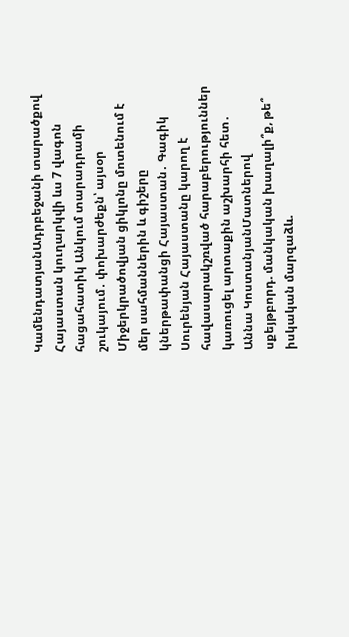ԿամենդատյանԱդրբեջանի տարածքով Հայաստան կուղարկվի ևս 7 վագոն հացահատիկ Անկում տարադրամի շուկայում․ փոխարժեքն՝ այսօր Միջերկրածովյան ցիկլոնը մոտենում է մեր սահմաններին և գիշերը կներթափանցի Հայաստան․ Գագիկ Սուրենյան Հայաստանը կարող է հավասարակշռված հարաբերություններ կառուցել արտաքին աշխարհի հետ․ Աննա ԿոստանյանՄատներով սքեյթբորդ. մանկական խաղալի՞ք, թե՞ իսկական մարզաձև.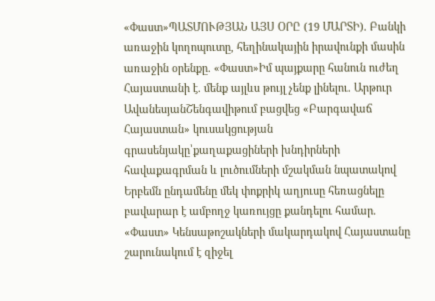«Փաստ»ՊԱՏՄՈՒԹՅԱՆ ԱՅՍ ՕՐԸ (19 ՄԱՐՏԻ). Բանկի առաջին կողոպուտը, հեղինակային իրավունքի մասին առաջին օրենքը. «Փաստ»Իմ պայքարը հանուն ուժեղ Հայաստանի է. մենք այլևս թույլ չենք լինելու. Արթուր ԱվանեսյանՇենգավիթում բացվեց «Բարգավաճ Հայաստան» կուսակցության գրասենյակը՝քաղաքացիների խնդիրների հավաքագրման և լուծումների մշակման նպատակով Երբեմն ընդամենը մեկ փոքրիկ աղյուսը հեռացնելը բավարար է ամբողջ կառույցը քանդելու համար. «Փաստ» Կենսաթոշակների մակարդակով Հայաստանը շարունակում է զիջել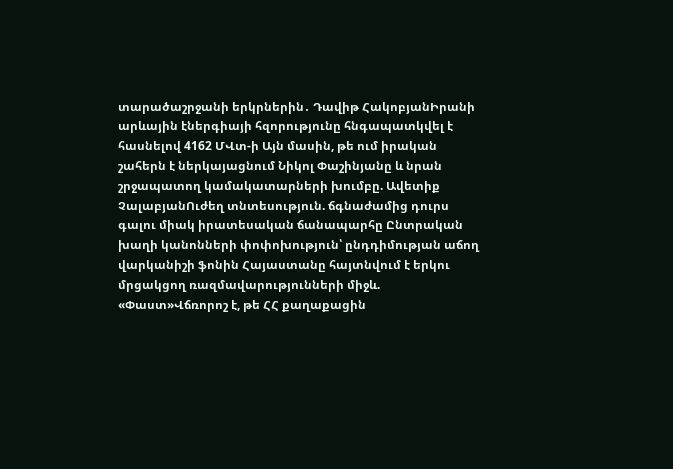տարածաշրջանի երկրներին․ Դավիթ ՀակոբյանԻրանի արևային էներգիայի հզորությունը հնգապատկվել է հասնելով 4162 ՄՎտ-ի Այն մասին, թե ում իրական շահերն է ներկայացնում Նիկոլ Փաշինյանը և նրան շրջապատող կամակատարների խումբը. Ավետիք ՉալաբյանՈւժեղ տնտեսություն. ճգնաժամից դուրս գալու միակ իրատեսական ճանապարհը Ընտրական խաղի կանոնների փոփոխություն՝ ընդդիմության աճող վարկանիշի ֆոնին Հայաստանը հայտնվում է երկու մրցակցող ռազմավարությունների միջև. «Փաստ»Վճռորոշ է, թե ՀՀ քաղաքացին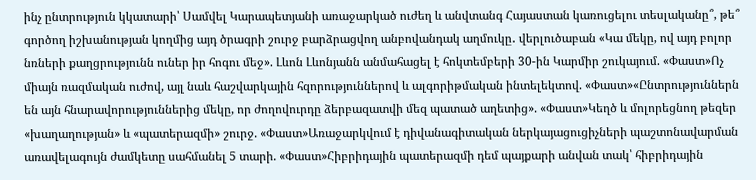ինչ ընտրություն կկատարի՝ Սամվել Կարապետյանի առաջարկած ուժեղ և անվտանգ Հայաստան կառուցելու տեսլականը՞, թե՞ գործող իշխանության կողմից այդ ծրագրի շուրջ բարձրացվող անբովանդակ աղմուկը․ վերլուծաբան «Կա մեկը, ով այդ բոլոր նռների քաղցրությունն ուներ իր հոգու մեջ». Լևոն Լևոնյանն անմահացել է հոկտեմբերի 30-ին Կարմիր շուկայում. «Փաստ»Ոչ միայն ռազմական ուժով, այլ նաև հաշվարկային հզորություններով և ալգորիթմական ինտելեկտով. «Փաստ»«Ընտրություններն են այն հնարավորություններից մեկը, որ ժողովուրդը ձերբազատվի մեզ պատած աղետից». «Փաստ»Կեղծ և մոլորեցնող թեզեր «խաղաղության» և «պատերազմի» շուրջ. «Փաստ»Առաջարկվում է դիվանագիտական ներկայացուցիչների պաշտոնավարման առավելագույն ժամկետը սահմանել 5 տարի. «Փաստ»Հիբրիդային պատերազմի դեմ պայքարի անվան տակ՝ հիբրիդային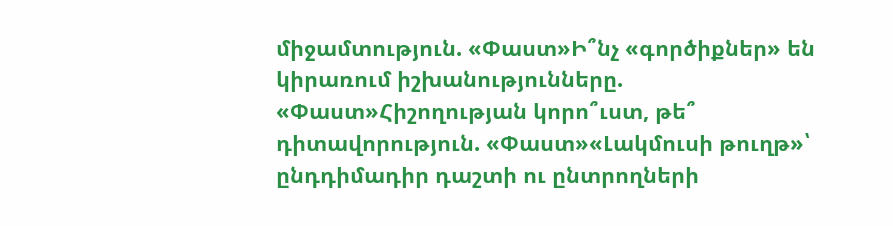միջամտություն. «Փաստ»Ի՞նչ «գործիքներ» են կիրառում իշխանությունները. «Փաստ»Հիշողության կորո՞ւստ, թե՞ դիտավորություն. «Փաստ»«Լակմուսի թուղթ»՝ ընդդիմադիր դաշտի ու ընտրողների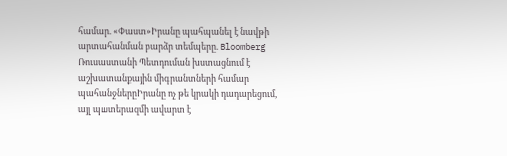համար. «Փաստ»Իրանը պահպանել է նավթի արտահանման բարձր տեմպերը. Bloomberg Ռուսաստանի Պետդուման խստացնում է աշխատանքային միգրանտների համար պահանջներըԻրանը ոչ թե կրակի դադարեցում, այլ պшտերազմի ավարտ է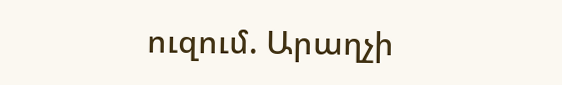ուզում. Արաղչի